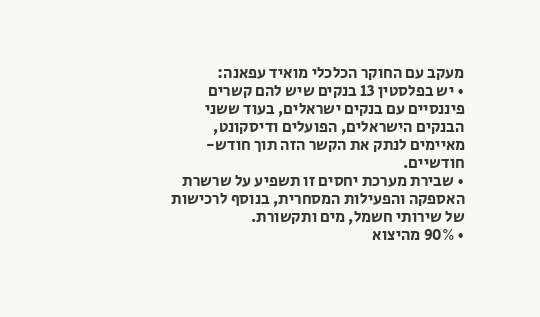מעקב עם החוקר הכלכלי מואיד עפאנה:
• יש בפלסטין 13 בנקים שיש להם קשרים פיננסיים עם בנקים ישראלים, בעוד ששני הבנקים הישראלים, הפועלים ודיסקונט, מאיימים לנתק את הקשר הזה תוך חודש-חודשיים.
• שבירת מערכת יחסים זו תשפיע על שרשרת האספקה והפעילות המסחרית, בנוסף לרכישות של שירותי חשמל, מים ותקשורת.
• 90% מהיצוא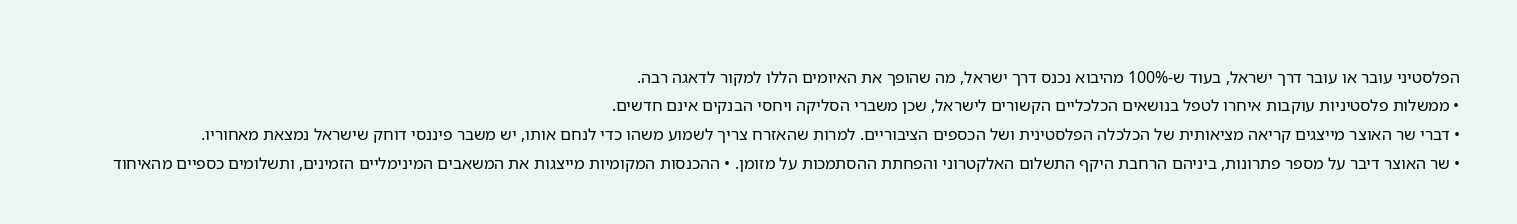הפלסטיני עובר או עובר דרך ישראל, בעוד ש-100% מהיבוא נכנס דרך ישראל, מה שהופך את האיומים הללו למקור לדאגה רבה.
• ממשלות פלסטיניות עוקבות איחרו לטפל בנושאים הכלכליים הקשורים לישראל, שכן משברי הסליקה ויחסי הבנקים אינם חדשים.
• דברי שר האוצר מייצגים קריאה מציאותית של הכלכלה הפלסטינית ושל הכספים הציבוריים. למרות שהאזרח צריך לשמוע משהו כדי לנחם אותו, יש משבר פיננסי דוחק שישראל נמצאת מאחוריו.
• שר האוצר דיבר על מספר פתרונות, ביניהם הרחבת היקף התשלום האלקטרוני והפחתת ההסתמכות על מזומן. • ההכנסות המקומיות מייצגות את המשאבים המינימליים הזמינים, ותשלומים כספיים מהאיחוד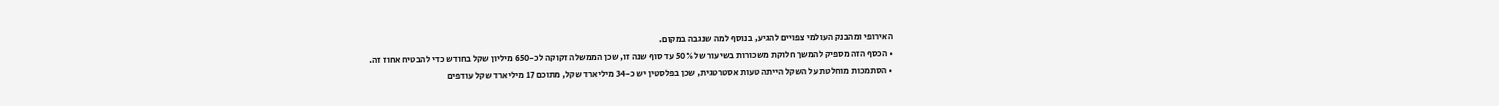האירופי ומהבנק העולמי צפויים להגיע, בנוסף למה שנגבה במקום.
• הכסף הזה מספיק להמשך חלוקת משכורות בשיעור של 50% עד סוף שנה זו, שכן הממשלה זקוקה לכ-650 מיליון שקל בחודש כדי להבטיח אחוז זה.
• הסתמכות מוחלטת על השקל הייתה טעות אסטרטגית, שכן בפלסטין יש כ-34 מיליארד שקל, מתוכם 17 מיליארד שקל עודפים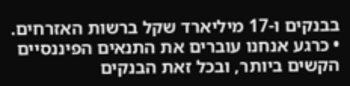בבנקים ו-17 מיליארד שקל ברשות האזרחים.
• כרגע אנחנו עוברים את התנאים הפיננסיים הקשים ביותר, ובכל זאת הבנקים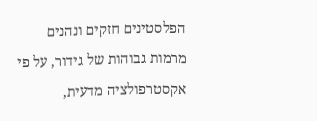הפלסטינים חזקים ונהנים מרמות גבוהות של גידור, על פי אקסטרפולציה מדעית,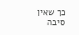כך שאין סיבה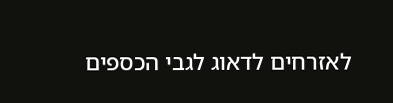לאזרחים לדאוג לגבי הכספים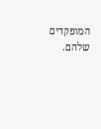המופקדים שלהם.